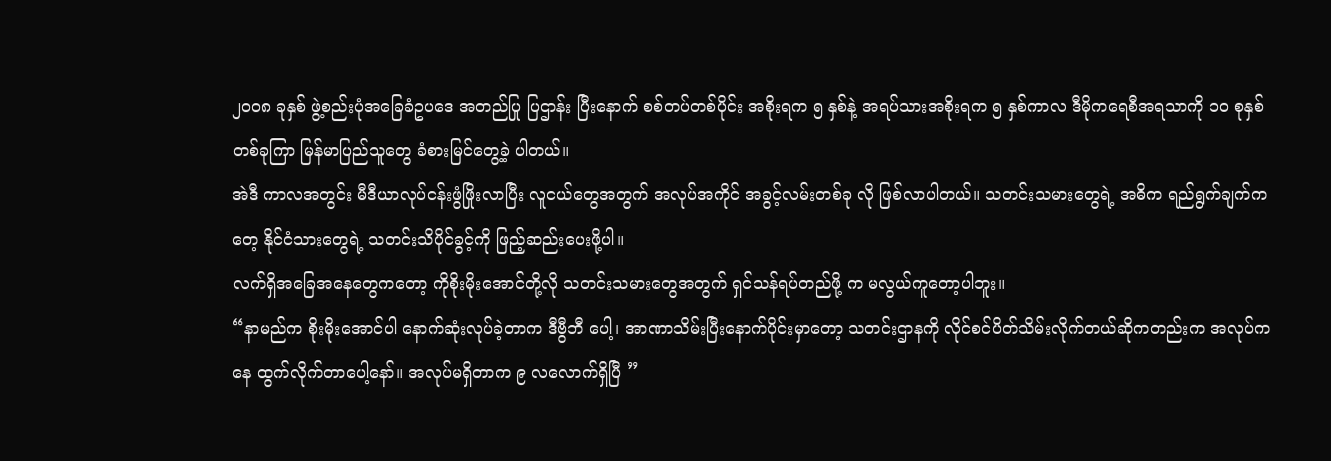၂၀၀၈ ခုနှစ် ဖွဲ့စည်းပုံအခြေခံဥပဒေ အတည်ပြု ပြဌာန်း ပြီးနောက် စစ်တပ်တစ်ပိုင်း အစိုးရက ၅ နှစ်နဲ့ အရပ်သားအစိုးရက ၅ နှစ်ကာလ ဒီမိုကရေစီအရသာကို ၁၀ စုနှစ် တစ်ခုကြာ မြန်မာပြည်သူတွေ ခံစားမြင်တွေ့ခဲ့ ပါတယ်။
အဲဒီ ကာလအတွင်း မီဒီယာလုပ်ငန်းဖွံဖြိုးလာပြီး လူငယ်တွေအတွက် အလုပ်အကိုင် အခွင့်လမ်းတစ်ခု လို ဖြစ်လာပါတယ်။ သတင်းသမားတွေရဲ့ အဓိက ရည်ရွက်ချက်ကတေ့ နိုင်ငံသားတွေရဲ့ သတင်းသိပိုင်ခွင့်ကို ဖြည့်ဆည်းပေးဖို့ပါ။
လက်ရှိအခြေအနေတွေကတော့ ကိုစိုးမိုးအောင်တို့လို သတင်းသမားတွေအတွက် ရှင်သန်ရပ်တည်ဖို့ က မလွယ်ကူတော့ပါဘူး။
“နာမည်က စိုးမိုးအောင်ပါ နောက်ဆုံးလုပ်ခဲ့တာက ဒီဗွီဘီ ပေါ့၊ အာဏာသိမ်းပြီးနောက်ပိုင်းမှာတော့ သတင်းဌာနကို လိုင်စင်ပိတ်သိမ်းလိုက်တယ်ဆိုကတည်းက အလုပ်ကနေ ထွက်လိုက်တာပေါ့နော်။ အလုပ်မရှိတာက ၉ လလောက်ရှိပြီ ”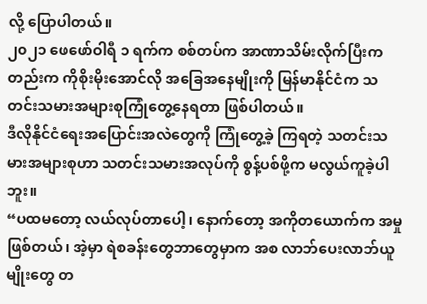လို့ ပြောပါတယ်။
၂၀၂၁ ဖေဖော်ဝါရီ ၁ ရက်က စစ်တပ်က အာဏာသိမ်းလိုက်ပြီးကတည်းက ကိုစိုးမိုးအောင်လို အခြေအနေမျိုးကို မြန်မာနိုင်ငံက သတင်းသမားအများစုကြုံတွေ့နေရတာ ဖြစ်ပါတယ်။
ဒီလိုနိုင်ငံရေးအပြောင်းအလဲတွေကို ကြုံတွေ့ခဲ့ ကြရတဲ့ သတင်းသမားအများစုဟာ သတင်းသမားအလုပ်ကို စွန့်ပစ်ဖို့က မလွယ်ကူခဲ့ပါဘူး။
“ပထမတော့ လယ်လုပ်တာပေါ့၊ နောက်တော့ အကိုတယောက်က အမှုဖြစ်တယ်၊ အဲ့မှာ ရဲစခန်းတွေဘာတွေမှာက အစ လာဘ်ပေးလာဘ်ယူမျိုးတွေ တ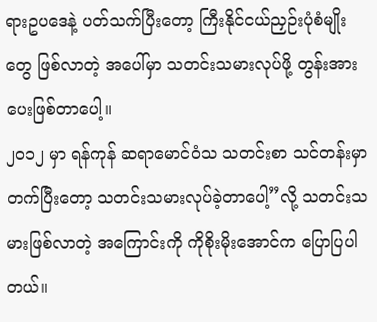ရားဥပဒေနဲ့ ပတ်သက်ပြီးတော့ ကြီးနိုင်ငယ်ညှဉ်းပုံစံမျိုးတွေ ဖြစ်လာတဲ့ အပေါ်မှာ သတင်းသမားလုပ်ဖို့ တွန်းအားပေးဖြစ်တာပေါ့။
၂၀၁၂ မှာ ရန်ကုန် ဆရာမောင်ဝံသ သတင်းစာ သင်တန်းမှာ တက်ပြီးတော့ သတင်းသမားလုပ်ခဲ့တာပေါ့”လို့ သတင်းသမားဖြစ်လာတဲ့ အကြောင်းကို ကိုစိုးမိုးအောင်က ပြောပြပါတယ်။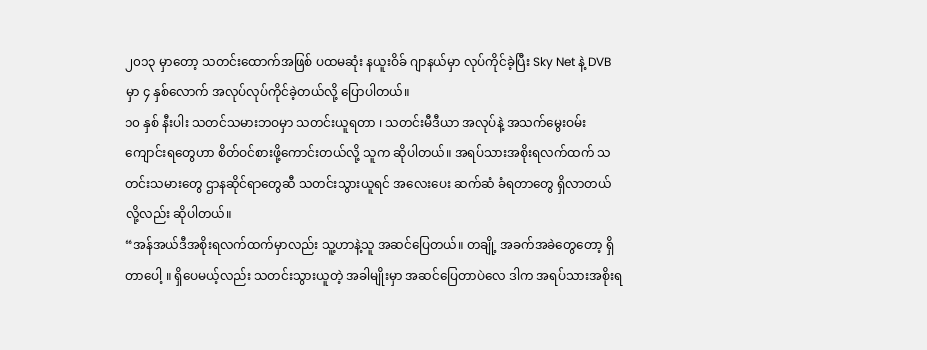၂၀၁၃ မှာတော့ သတင်းထောက်အဖြစ် ပထမဆုံး နယူးဝိခ် ဂျာနယ်မှာ လုပ်ကိုင်ခဲ့ပြီး Sky Net နဲ့ DVB မှာ ၄ နှစ်လောက် အလုပ်လုပ်ကိုင်ခဲ့တယ်လို့ ပြောပါတယ်။
၁၀ နှစ် နီးပါး သတင်သမားဘဝမှာ သတင်းယူရတာ ၊ သတင်းမီဒီယာ အလုပ်နဲ့ အသက်မွေးဝမ်းကျောင်းရတွေဟာ စိတ်ဝင်စားဖို့ကောင်းတယ်လို့ သူက ဆိုပါတယ်။ အရပ်သားအစိုးရလက်ထက် သတင်းသမားတွေ ဌာနဆိုင်ရာတွေဆီ သတင်းသွားယူရင် အလေးပေး ဆက်ဆံ ခံရတာတွေ ရှိလာတယ်လို့လည်း ဆိုပါတယ်။
“အန်အယ်ဒီအစိုးရလက်ထက်မှာလည်း သူ့ဟာနဲ့သူ အဆင်ပြေတယ်။ တချို့ အခက်အခဲတွေတော့ ရှိတာပေါ့ ။ ရှိပေမယ့်လည်း သတင်းသွားယူတဲ့ အခါမျိုးမှာ အဆင်ပြေတာပဲလေ ဒါက အရပ်သားအစိုးရ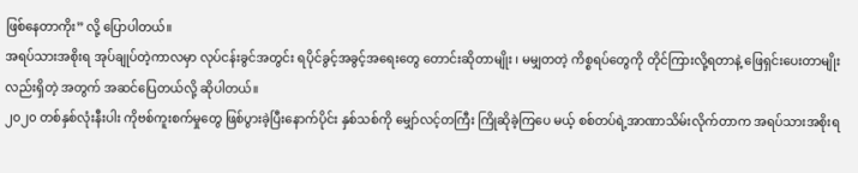ဖြစ်နေတာကိုး” လို့ ပြောပါတယ်။
အရပ်သားအစိုးရ အုပ်ချုပ်တဲ့ကာလမှာ လုပ်ငန်းခွင်အတွင်း ရပိုင်ခွင့်အခွင့်အရေးတွေ တောင်းဆိုတာမျိုး ၊ မမျှတတဲ့ ကိစ္စရပ်တွေကို တိုင်ကြားလို့ရတာနဲ့ ဖြေရှင်းပေးတာမျိုးလည်းရှိတဲ့ အတွက် အဆင်ပြေတယ်လို့ ဆိုပါတယ်။
၂၀၂၀ တစ်နှစ်လုံးနီးပါး ကိုဗစ်ကူးစက်မှုတွေ ဖြစ်ပွားခဲ့ပြီးနောက်ပိုင်း နှစ်သစ်ကို မျှော်လင့်တကြီး ကြိုဆိုခဲ့ကြပေ မယ့် စစ်တပ်ရဲ့အာဏာသိမ်းလိုက်တာက အရပ်သားအစိုးရ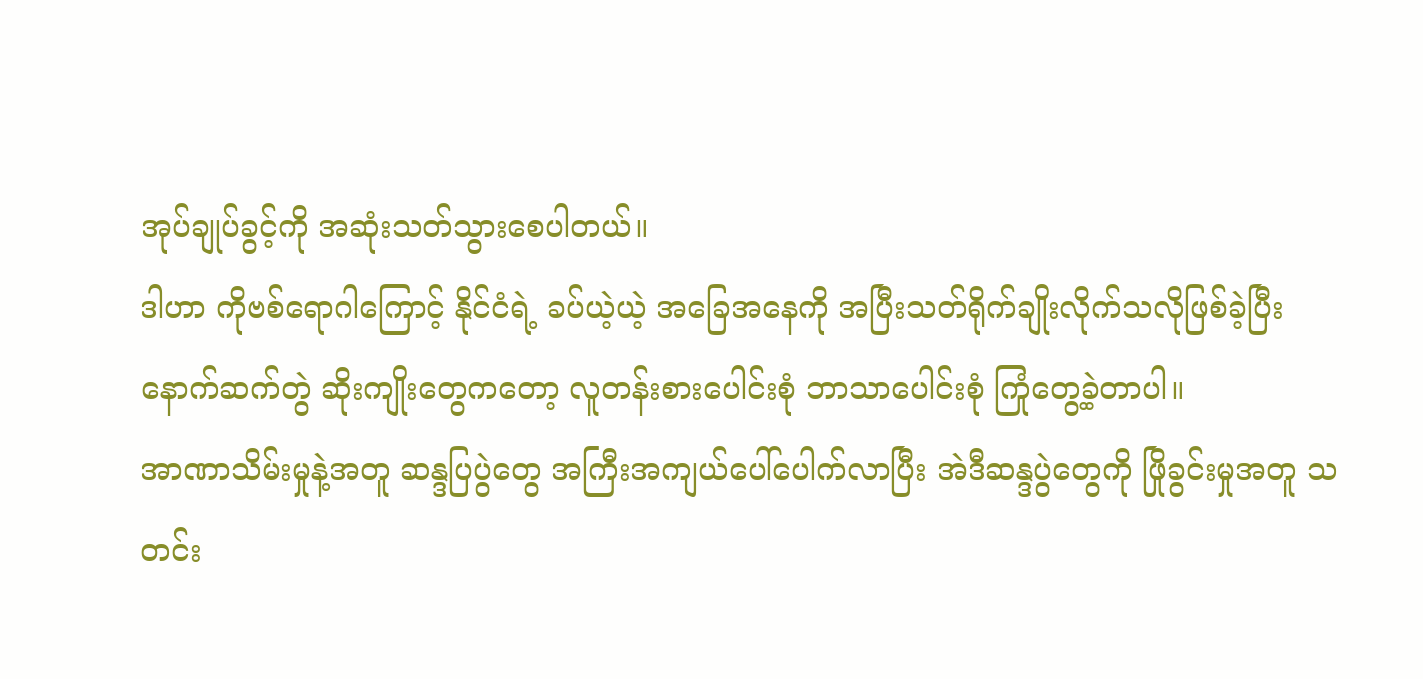အုပ်ချုပ်ခွင့်ကို အဆုံးသတ်သွားစေပါတယ်။
ဒါဟာ ကိုဗစ်ရောဂါကြောင့် နိုင်ငံရဲ့ ခပ်ယဲ့ယဲ့ အခြေအနေကို အပြီးသတ်ရိုက်ချိုးလိုက်သလိုဖြစ်ခဲ့ပြီး နောက်ဆက်တွဲ ဆိုးကျိုးတွေကတော့ လူတန်းစားပေါင်းစုံ ဘာသာပေါင်းစုံ ကြုံတွေ့ခဲ့တာပါ။
အာဏာသိမ်းမှုနဲ့အတူ ဆန္ဒပြပွဲတွေ အကြီးအကျယ်ပေါ်ပေါက်လာပြီး အဲဒီဆန္ဒပွဲတွေကို ဖြိုခွင်းမှုအတူ သတင်း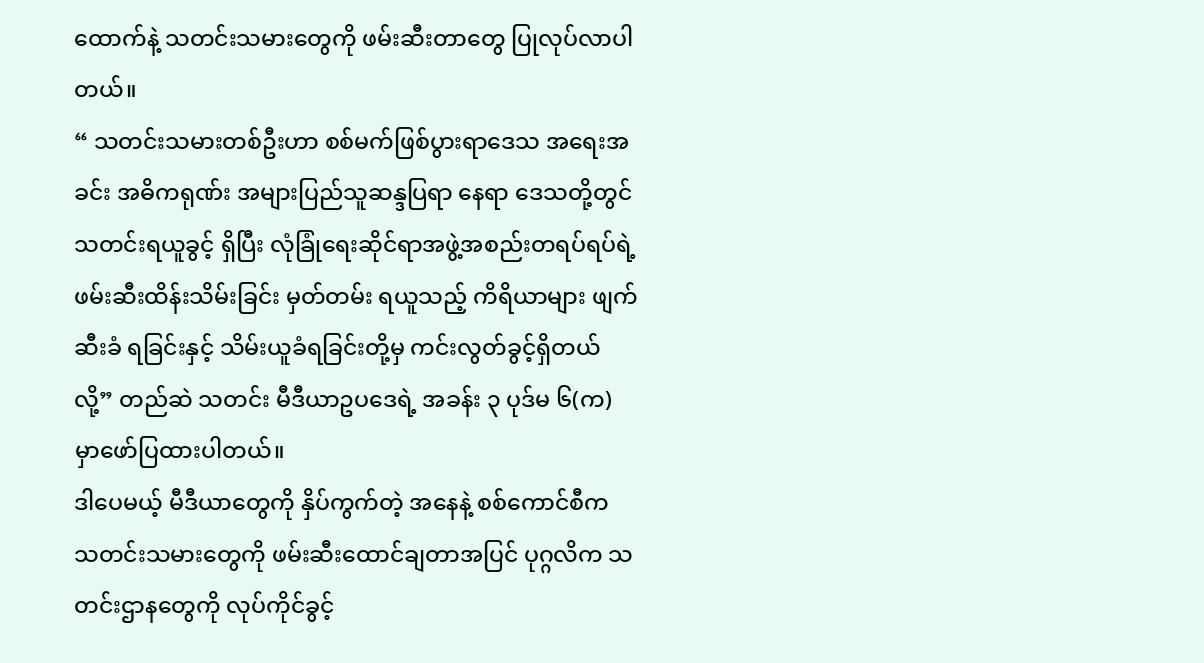ထောက်နဲ့ သတင်းသမားတွေကို ဖမ်းဆီးတာတွေ ပြုလုပ်လာပါတယ်။
“ သတင်းသမားတစ်ဦးဟာ စစ်မက်ဖြစ်ပွားရာဒေသ အရေးအခင်း အဓိကရုဏ်း အများပြည်သူဆန္ဒပြရာ နေရာ ဒေသတို့တွင် သတင်းရယူခွင့် ရှိပြီး လုံခြုံရေးဆိုင်ရာအဖွဲ့အစည်းတရပ်ရပ်ရဲ့ ဖမ်းဆီးထိန်းသိမ်းခြင်း မှတ်တမ်း ရယူသည့် ကိရိယာများ ဖျက်ဆီးခံ ရခြင်းနှင့် သိမ်းယူခံရခြင်းတို့မှ ကင်းလွတ်ခွင့်ရှိတယ်လို့” တည်ဆဲ သတင်း မီဒီယာဥပဒေရဲ့ အခန်း ၃ ပုဒ်မ ၆(က) မှာဖော်ပြထားပါတယ်။
ဒါပေမယ့် မီဒီယာတွေကို နှိပ်ကွက်တဲ့ အနေနဲ့ စစ်ကောင်စီက သတင်းသမားတွေကို ဖမ်းဆီးထောင်ချတာအပြင် ပုဂ္ဂလိက သတင်းဌာနတွေကို လုပ်ကိုင်ခွင့်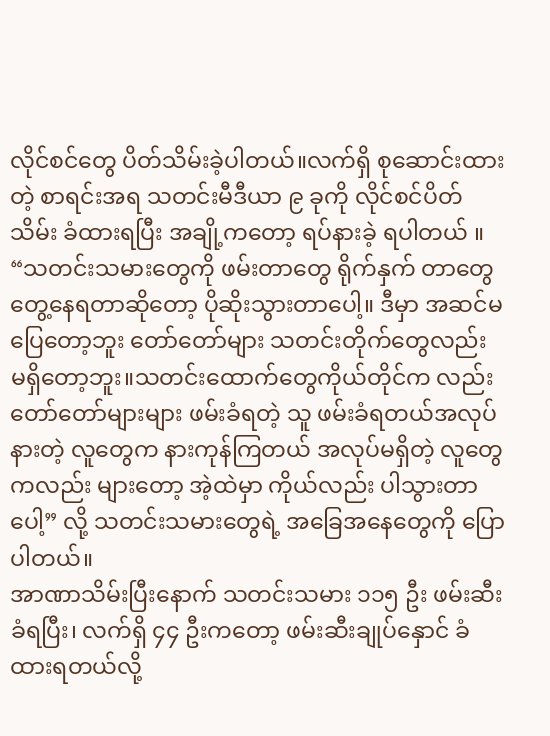လိုင်စင်တွေ ပိတ်သိမ်းခဲ့ပါတယ်။လက်ရှိ စုဆောင်းထားတဲ့ စာရင်းအရ သတင်းမီဒီယာ ၉ ခုကို လိုင်စင်ပိတ်သိမ်း ခံထားရပြီး အချို့ကတော့ ရပ်နားခဲ့ ရပါတယ် ။
“သတင်းသမားတွေကို ဖမ်းတာတွေ ရိုက်နှက် တာတွေ တွေ့နေရတာဆိုတော့ ပိုဆိုးသွားတာပေါ့။ ဒီမှာ အဆင်မပြေတော့ဘူး တော်တော်များ သတင်းတိုက်တွေလည်း မရှိတော့ဘူး။သတင်းထောက်တွေကိုယ်တိုင်က လည်း တော်တော်များများ ဖမ်းခံရတဲ့ သူ ဖမ်းခံရတယ်အလုပ်နားတဲ့ လူတွေက နားကုန်ကြတယ် အလုပ်မရှိတဲ့ လူတွေကလည်း များတော့ အဲ့ထဲမှာ ကိုယ်လည်း ပါသွားတာပေါ့” လို့ သတင်းသမားတွေရဲ့ အခြေအနေတွေကို ပြောပါတယ်။
အာဏာသိမ်းပြီးနောက် သတင်းသမား ၁၁၅ ဦး ဖမ်းဆီးခံရပြီး၊ လက်ရှိ ၄၄ ဦးကတော့ ဖမ်းဆီးချုပ်နှောင် ခံထားရတယ်လို့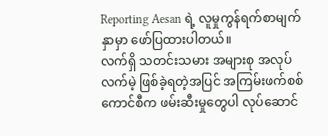Reporting Aesan ရဲ့ လူမှုကွန်ရက်စာမျက်နှာမှာ ဖော်ပြထားပါတယ်။
လက်ရှိ သတင်းသမား အများစု အလုပ်လက်မဲ့ ဖြစ်ခဲ့ရတဲ့အပြင် အကြမ်းဖက်စစ်ကောင်စီက ဖမ်းဆီးမှုတွေပါ လုပ်ဆောင်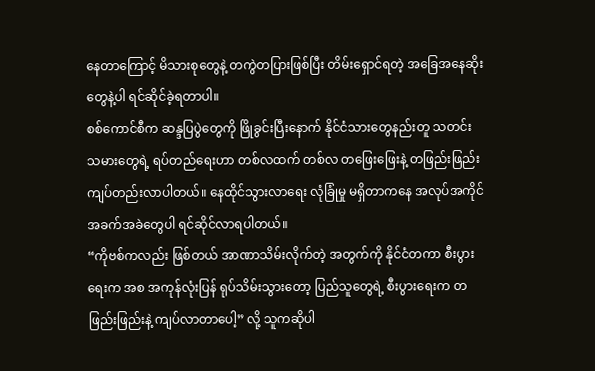နေတာကြောင့် မိသားစုတွေနဲ့ တကွဲတပြားဖြစ်ပြီး တိမ်းရှောင်ရတဲ့ အခြေအနေဆိုးတွေနဲ့ပါ ရင်ဆိုင်ခဲ့ရတာပါ။
စစ်ကောင်စီက ဆန္ဒပြပွဲတွေကို ဖြိုခွင်းပြီးနောက် နိုင်ငံသားတွေနည်းတူ သတင်းသမားတွေရဲ့ ရပ်တည်ရေးဟာ တစ်လထက် တစ်လ တဖြေးဖြေးနဲ့ တဖြည်းဖြည်း ကျပ်တည်းလာပါတယ်။ နေထိုင်သွားလာရေး လုံခြုံမှု မရှိတာကနေ အလုပ်အကိုင်အခက်အခဲတွေပါ ရင်ဆိုင်လာရပါတယ်။
“ကိုဗစ်ကလည်း ဖြစ်တယ် အာဏာသိမ်းလိုက်တဲ့ အတွက်ကို နိုင်ငံတကာ စီးပွားရေးက အစ အကုန်လုံးပြန် ရုပ်သိမ်းသွားတော့ ပြည်သူတွေရဲ့ စီးပွားရေးက တဖြည်းဖြည်းနဲ့ ကျပ်လာတာပေါ့” လို့ သူကဆိုပါ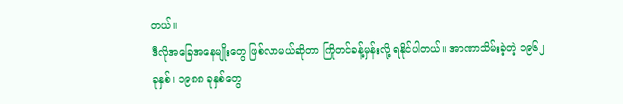တယ်။
ဒီလိုအခြေအနေမျိုးတွေ ဖြစ်လာမယ်ဆိုတာ ကြိုတင်ခန့်မှန်းလို့ ရနိုင်ပါတယ်။ အာဏာသိမ်းခဲ့တဲ့ ၁၉၆၂ ခုနှစ်၊ ၁၉၈၈ ခုနှစ်တွေ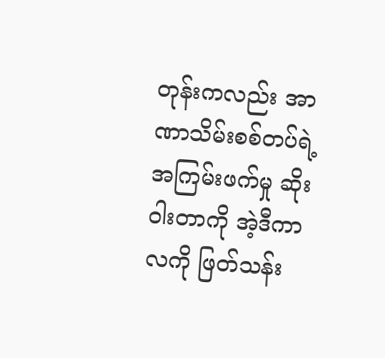တုန်းကလည်း အာဏာသိမ်းစစ်တပ်ရဲ့ အကြမ်းဖက်မှု ဆိုးဝါးတာကို အဲ့ဒီကာလကို ဖြတ်သန်း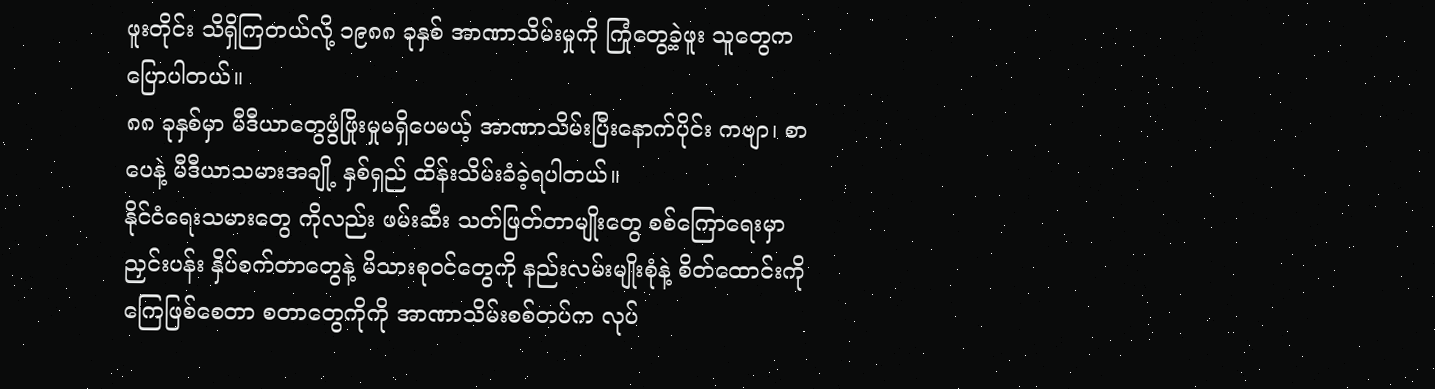ဖူးတိုင်း သိရှိကြတယ်လို့ ၁၉၈၈ ခုနှစ် အာဏာသိမ်းမှုကို ကြုံတွေ့ခဲ့ဖူး သူတွေက ပြောပါတယ်။
၈၈ ခုနှစ်မှာ မီဒီယာတွေဖွံဖြိုးမှုမရှိပေမယ့် အာဏာသိမ်းပြီးနောက်ပိုင်း ကဗျာ၊ စာပေနဲ့ မီဒီယာသမားအချို့ နှစ်ရှည် ထိန်းသိမ်းခံခဲ့ရပါတယ်။
နိုင်ငံရေးသမားတွေ ကိုလည်း ဖမ်းဆီး သတ်ဖြတ်တာမျိုးတွေ စစ်ကြောရေးမှာ ညှင်းပန်း နှိပ်စက်တာတွေနဲ့ မိသားစုဝင်တွေကို နည်းလမ်းမျိုးစုံနဲ့ စိတ်ထောင်းကိုကြေဖြစ်စေတာ စတာတွေကိုကို အာဏာသိမ်းစစ်တပ်က လုပ်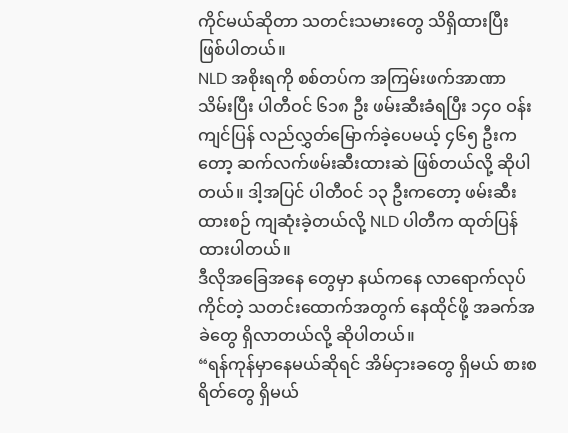ကိုင်မယ်ဆိုတာ သတင်းသမားတွေ သိရှိထားပြီး ဖြစ်ပါတယ်။
NLD အစိုးရကို စစ်တပ်က အကြမ်းဖက်အာဏာသိမ်းပြီး ပါတီဝင် ၆၁၈ ဦး ဖမ်းဆီးခံရပြီး ၁၄၀ ဝန်းကျင်ပြန် လည်လွှတ်မြောက်ခဲ့ပေမယ့် ၄၆၅ ဦးကတော့ ဆက်လက်ဖမ်းဆီးထားဆဲ ဖြစ်တယ်လို့ ဆိုပါတယ်။ ဒါ့အပြင် ပါတီဝင် ၁၃ ဦးကတော့ ဖမ်းဆီးထားစဉ် ကျဆုံးခဲ့တယ်လို့ NLD ပါတီက ထုတ်ပြန်ထားပါတယ်။
ဒီလိုအခြေအနေ တွေမှာ နယ်ကနေ လာရောက်လုပ်ကိုင်တဲ့ သတင်းထောက်အတွက် နေထိုင်ဖို့ အခက်အခဲတွေ ရှိလာတယ်လို့ ဆိုပါတယ်။
“ရန်ကုန်မှာနေမယ်ဆိုရင် အိမ်ငှားခတွေ ရှိမယ် စားစရိတ်တွေ ရှိမယ်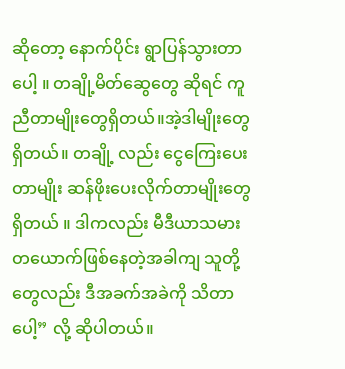ဆိုတော့ နောက်ပိုင်း ရွာပြန်သွားတာပေါ့ ။ တချို့မိတ်ဆွေတွေ ဆိုရင် ကူညီတာမျိုးတွေရှိတယ်။အဲ့ဒါမျိုးတွေရှိတယ်။ တချို့ လည်း ငွေကြေးပေးတာမျိုး ဆန်ဖိုးပေးလိုက်တာမျိုးတွေရှိတယ် ။ ဒါကလည်း မီဒီယာသမားတယောက်ဖြစ်နေတဲ့အခါကျ သူတို့တွေလည်း ဒီအခက်အခဲကို သိတာပေါ့” လို့ ဆိုပါတယ်။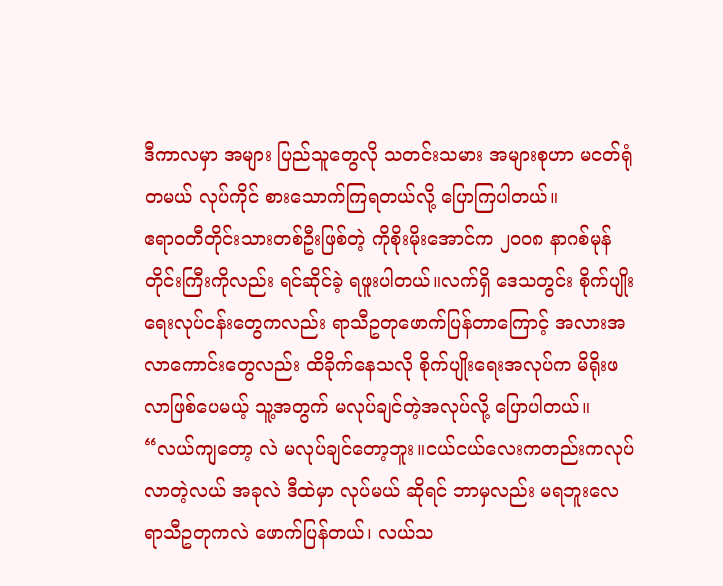ဒီကာလမှာ အများ ပြည်သူတွေလို သတင်းသမား အများစုဟာ မငတ်ရုံတမယ် လုပ်ကိုင် စားသောက်ကြရတယ်လို့ ပြောကြပါတယ်။
ဧရာဝတီတိုင်းသားတစ်ဦးဖြစ်တဲ့ ကိုစိုးမိုးအောင်က ၂၀၀၈ နာဂစ်မုန်တိုင်းကြီးကိုလည်း ရင်ဆိုင်ခဲ့ ရဖူးပါတယ်။လက်ရှိ ဒေသတွင်း စိုက်ပျိုးရေးလုပ်ငန်းတွေကလည်း ရာသီဥတုဖောက်ပြန်တာကြောင့် အလားအလာကောင်းတွေလည်း ထိခိုက်နေသလို စိုက်ပျိုးရေးအလုပ်က မိရိုးဖလာဖြစ်ပေမယ့် သူ့အတွက် မလုပ်ချင်တဲ့အလုပ်လို့ ပြောပါတယ်။
“လယ်ကျတော့ လဲ မလုပ်ချင်တော့ဘူး။ငယ်ငယ်လေးကတည်းကလုပ်လာတဲ့လယ် အခုလဲ ဒီထဲမှာ လုပ်မယ် ဆိုရင် ဘာမှလည်း မရဘူးလေ ရာသီဥတုကလဲ ဖောက်ပြန်တယ်၊ လယ်သ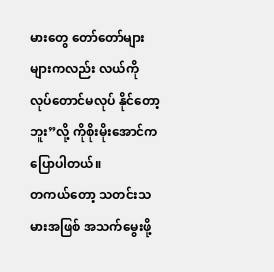မားတွေ တော်တော်များများကလည်း လယ်ကို လုပ်တောင်မလုပ် နိုင်တော့ဘူး”လို့ ကိုစိုးမိုးအောင်က ပြောပါတယ်။
တကယ်တော့ သတင်းသမားအဖြစ် အသက်မွေးဖို့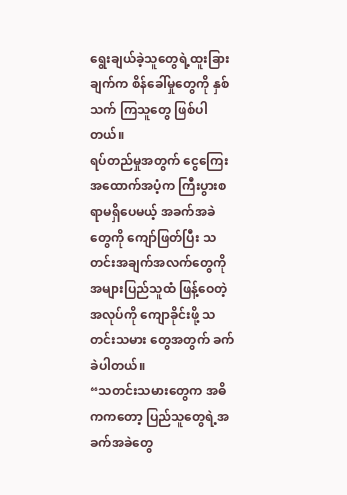ရွေးချယ်ခဲ့သူတွေရဲ့ထူးခြားချက်က စိန်ခေါ်မှုတွေကို နှစ်သက် ကြသူတွေ ဖြစ်ပါတယ်။
ရပ်တည်မှုအတွက် ငွေကြေးအထောက်အပံ့က ကြီးပွားစရာမရှိပေမယ့် အခက်အခဲတွေကို ကျော်ဖြတ်ပြီး သတင်းအချက်အလက်တွေကို အများပြည်သူထံ ဖြန့်ဝေတဲ့ အလုပ်ကို ကျောခိုင်းဖို့ သတင်းသမား တွေအတွက် ခက်ခဲပါတယ်။
“သတင်းသမားတွေက အဓိကကတော့ ပြည်သူတွေရဲ့အခက်အခဲတွေ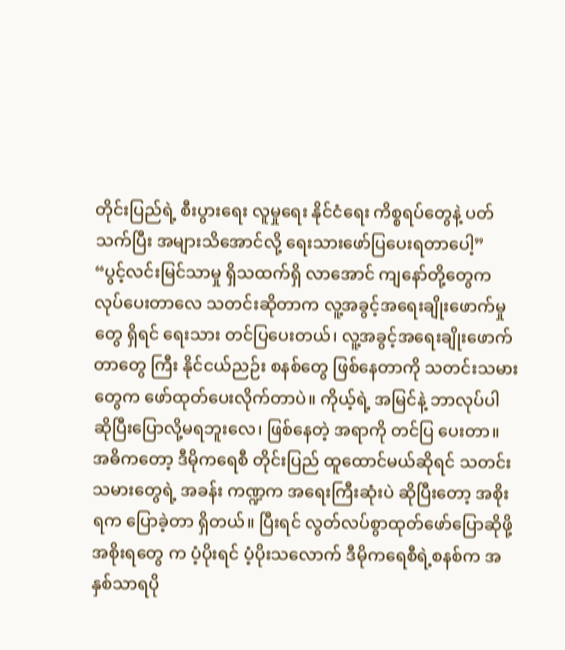တိုင်းပြည်ရဲ့ စီးပွားရေး လူမှုရေး နိုင်ငံရေး ကိစ္စရပ်တွေနဲ့ ပတ်သက်ပြီး အများသိအောင်လို့ ရေးသားဖော်ပြပေးရတာပေါ့”
“ပွင့်လင်းမြင်သာမှု ရှိသထက်ရှိ လာအောင် ကျနော်တို့တွေက လုပ်ပေးတာလေ သတင်းဆိုတာက လူ့အခွင့်အရေးချိုးဖောက်မှုတွေ ရှိရင် ရေးသား တင်ပြပေးတယ်၊ လူ့အခွင့်အရေးချိုးဖောက် တာတွေ ကြီး နိုင်ငယ်ညဉ်း စနစ်တွေ ဖြစ်နေတာကို သတင်းသမား တွေက ဖော်ထုတ်ပေးလိုက်တာပဲ။ ကိုယ့်ရဲ့ အမြင်နဲ့ ဘာလုပ်ပါ ဆိုပြီးပြောလို့မရဘူးလေ၊ ဖြစ်နေတဲ့ အရာကို တင်ပြ ပေးတာ။ အဓိကတော့ ဒီမိုကရေစီ တိုင်းပြည် ထူထောင်မယ်ဆိုရင် သတင်းသမားတွေရဲ့ အခန်း ကဏ္ဍက အရေးကြီးဆုံးပဲ ဆိုပြီးတော့ အစိုးရက ပြောခဲ့တာ ရှိတယ်။ ပြီးရင် လွတ်လပ်စွာထုတ်ဖော်ပြောဆိုဖို့ အစိုးရတွေ က ပံ့ပိုးရင် ပံ့ပိုးသလောက် ဒီမိုကရေစီရဲ့စနစ်က အနှစ်သာရပို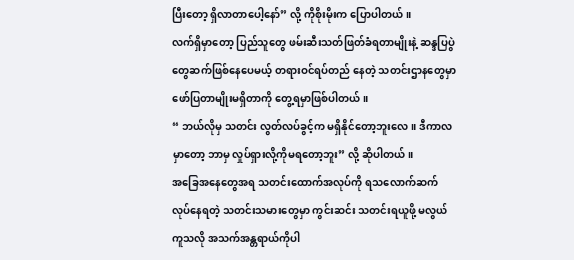ပြီးတော့ ရှိလာတာပေါ့နော်” လို့ ကိုစိုးမိုးက ပြောပါတယ်။
လက်ရှိမှာတော့ ပြည်သူတွေ ဖမ်းဆီးသတ်ဖြတ်ခံရတာမျိုးနဲ့ ဆန္ဒပြပွဲတွေဆက်ဖြစ်နေပေမယ့် တရားဝင်ရပ်တည် နေတဲ့ သတင်းဌာနတွေမှာ ဖော်ပြတာမျိုးမရှိတာကို တွေ့ရမှာဖြစ်ပါတယ်။
“ ဘယ်လိုမှ သတင်း လွတ်လပ်ခွင့်က မရှိနိုင်တော့ဘူးလေ။ ဒီကာလမှာတော့ ဘာမှ လှုပ်ရှားလို့ကိုမရတော့ဘူး” လို့ ဆိုပါတယ်။
အခြေအနေတွေအရ သတင်းထောက်အလုပ်ကို ရသလောက်ဆက်လုပ်နေရတဲ့ သတင်းသမားတွေမှာ ကွင်းဆင်း သတင်းရယူဖို့ မလွယ်ကူသလို အသက်အန္တရာယ်ကိုပါ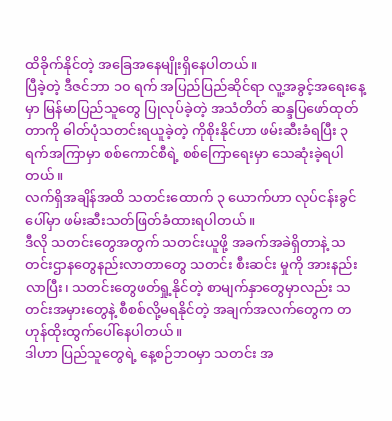ထိခိုက်နိုင်တဲ့ အခြေအနေမျိုးရှိနေပါတယ်။
ပြီခဲ့တဲ့ ဒီဇင်ဘာ ၁၀ ရက် အပြည်ပြည်ဆိုင်ရာ လူ့အခွင့်အရေးနေ့မှာ မြန်မာပြည်သူတွေ ပြုလုပ်ခဲ့တဲ့ အသံတိတ် ဆန္ဒပြဖော်ထုတ်တာကို ဓါတ်ပုံသတင်းရယူခဲ့တဲ့ ကိုစိုးနိုင်ဟာ ဖမ်းဆီးခံရပြီး ၃ ရက်အကြာမှာ စစ်ကောင်စီရဲ့ စစ်ကြောရေးမှာ သေဆုံးခဲ့ရပါတယ်။
လက်ရှိအချိန်အထိ သတင်းထောက် ၃ ယောက်ဟာ လုပ်ငန်းခွင်ပေါ်မှာ ဖမ်းဆီးသတ်ဖြတ်ခံထားရပါတယ်။
ဒီလို သတင်းတွေအတွက် သတင်းယူဖို့ အခက်အခဲရှိတာနဲ့ သတင်းဌာနတွေနည်းလာတာတွေ သတင်း စီးဆင်း မှုကို အားနည်းလာပြီး၊ သတင်းတွေဖတ်ရှု့နိုင်တဲ့ စာမျက်နှာတွေမှာလည်း သတင်းအမှားတွေနဲ့ စီစစ်လို့မရနိုင်တဲ့ အချက်အလက်တွေက တဟုန်ထိုးထွက်ပေါ်နေပါတယ်။
ဒါဟာ ပြည်သူတွေရဲ့ နေ့စဉ်ဘဝမှာ သတင်း အ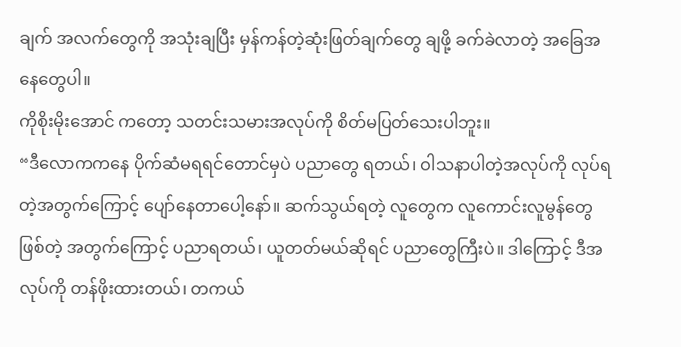ချက် အလက်တွေကို အသုံးချပြီး မှန်ကန်တဲ့ဆုံးဖြတ်ချက်တွေ ချဖို့ ခက်ခဲလာတဲ့ အခြေအနေတွေပါ။
ကိုစိုးမိုးအောင် ကတော့ သတင်းသမားအလုပ်ကို စိတ်မပြတ်သေးပါဘူး။
“ဒီလောကကနေ ပိုက်ဆံမရရင်တောင်မှပဲ ပညာတွေ ရတယ်၊ ဝါသနာပါတဲ့အလုပ်ကို လုပ်ရတဲ့အတွက်ကြောင့် ပျော်နေတာပေါ့နော်။ ဆက်သွယ်ရတဲ့ လူတွေက လူကောင်းလူမွန်တွေဖြစ်တဲ့ အတွက်ကြောင့် ပညာရတယ်၊ ယူတတ်မယ်ဆိုရင် ပညာတွေကြီးပဲ။ ဒါကြောင့် ဒီအလုပ်ကို တန်ဖိုးထားတယ်၊ တကယ်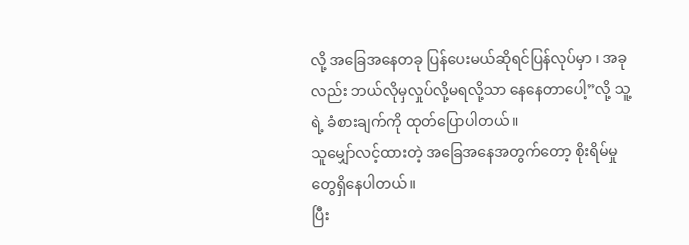လို့ အခြေအနေတခု ပြန်ပေးမယ်ဆိုရင်ပြန်လုပ်မှာ ၊ အခုလည်း ဘယ်လိုမှလှုပ်လို့မရလို့သာ နေနေတာပေါ့”လို့ သူ့ရဲ့ ခံစားချက်ကို ထုတ်ပြောပါတယ်။
သူမျှော်လင့်ထားတဲ့ အခြေအနေအတွက်တော့ စိုးရိမ်မှုတွေရှိနေပါတယ်။
ပြီး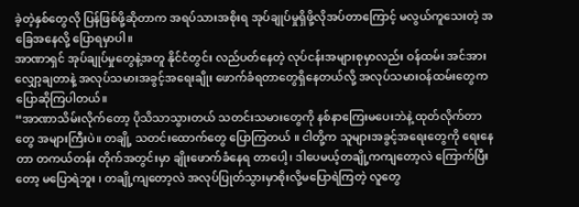ခဲ့တဲ့နှစ်တွေလို ပြန်ဖြစ်ဖို့ဆိုတာက အရပ်သားအစိုးရ အုပ်ချုပ်မှုရှိဖို့လိုအပ်တာကြောင့် မလွယ်ကူသေးတဲ့ အခြေအနေလို့ ပြောရမှာပါ။
အာဏာရှင် အုပ်ချုပ်မှုတွေနဲ့အတူ နိုင်ငံတွင်း လည်ပတ်နေတဲ့ လုပ်ငန်းအများစုမှာလည်း ဝန်ထမ်း အင်အားလျှော့ချတာနဲ့ အလုပ်သမားအခွင့်အရေးချိုး ဖောက်ခံရတာတွေရှိနေတယ်လို့ အလုပ်သမားဝန်ထမ်းတွေက ပြောဆိုကြပါတယ်။
“အာဏာသိမ်းလိုက်တော့ ပိုသိသာသွားတယ် သတင်းသမားတွေကို နစ်နာကြေးမပေးဘဲနဲ့ ထုတ်လိုက်တာတွေ အများကြီးပဲ။ တချို့ သတင်းထောက်တွေ ပြောကြတယ် ။ ငါတို့က သူများအခွင့်အရေးတွေကို ရေးနေတာ တကယ်တန်း တိုက်အတွင်းမှာ ချိုးဖောက်ခံနေရ တာပေါ့၊ ဒါပေမယ့်တချို့ကကျတော့လဲ ကြောက်ပြီးတော့ မပြောရဲဘူး ၊ တချို့ကျတော့လဲ အလုပ်ပြုတ်သွားမှာစိုးလို့မပြောရဲကြတဲ့ လူတွေ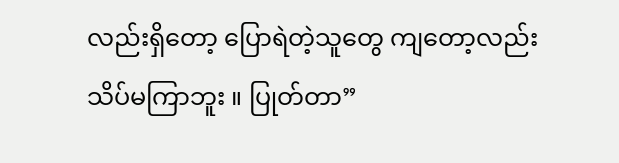လည်းရှိတော့ ပြောရဲတဲ့သူတွေ ကျတော့လည်း သိပ်မကြာဘူး ။ ပြုတ်တာ”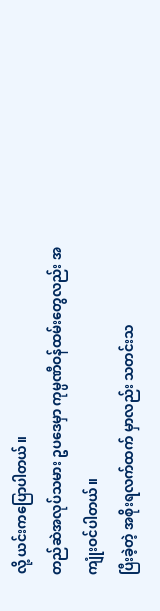လို့ ယင်းကပြောပါတယ်။
တည်ဆဲအလုပ်သမား ဥပဒေမှာ ကုမ္ပဏီဝန်ထမ်းတွေလည်း အကျုံးဝင်ပါတယ်။
ပြီးခဲ့တဲ့ အစိုးရလက်ထက် မှာလည်း သတင်းသ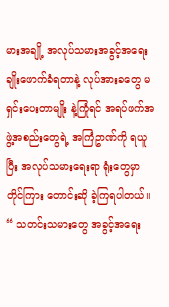မားအချို့ အလုပ်သမားအခွင့်အရေး ချိုးဖောက်ခံရတာနဲ့ လုပ်အားခတွေ မရှင်းပေးတာမျိုး နဲ့ကြုံရင် အရပ်ဖက်အဖွဲ့အစည်းတွေရဲ့ အကြံဥာဏ်ကို ရယူပြီး အလုပ်သမားရေးရာ ရုံးတွေမှာ တိုင်ကြား တောင်းဆို ခဲ့ကြရပါတယ်။
“ သတင်းသမားတွေ အခွင့်အရေး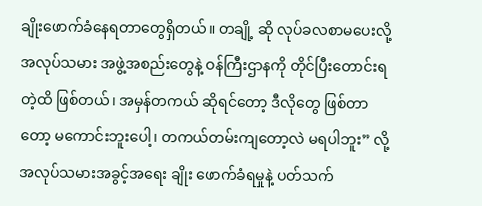ချိုးဖောက်ခံနေရတာတွေရှိတယ်။ တချို့ ဆို လုပ်ခလစာမပေးလို့ အလုပ်သမား အဖွဲ့အစည်းတွေနဲ့ ဝန်ကြီးဌာနကို တိုင်ပြီးတောင်းရတဲ့ထိ ဖြစ်တယ်၊ အမှန်တကယ် ဆိုရင်တော့ ဒီလိုတွေ ဖြစ်တာ တော့ မကောင်းဘူးပေါ့၊ တကယ်တမ်းကျတော့လဲ မရပါဘူး” လို့ အလုပ်သမားအခွင့်အရေး ချိုး ဖောက်ခံရမှုနဲ့ ပတ်သက်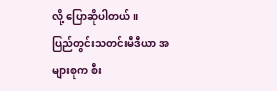လို့ ပြောဆိုပါတယ်။
ပြည်တွင်းသတင်းမီဒီယာ အများစုက စီး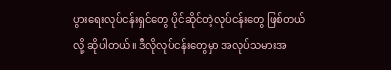ပွားရေးလုပ်ငန်းရှင်တွေ ပိုင်ဆိုင်တဲ့လုပ်ငန်းတွေ ဖြစ်တယ်လို့ ဆိုပါတယ်။ ဒီလိုလုပ်ငန်းတွေမှာ အလုပ်သမားအ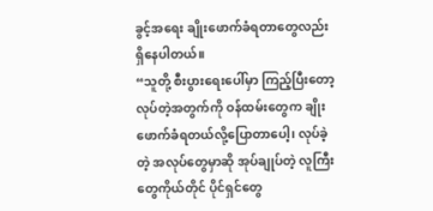ခွင့်အရေး ချိုးဖောက်ခံရတာတွေလည်း ရှိနေပါတယ်။
“သူတို့ စီးပွားရေးပေါ်မှာ ကြည့်ပြီးတော့လုပ်တဲ့အတွက်ကို ဝန်ထမ်းတွေက ချိုးဖောက်ခံရတယ်လို့ပြောတာပေါ့၊ လုပ်ခဲ့တဲ့ အလုပ်တွေမှာဆို အုပ်ချုပ်တဲ့ လူကြီးတွေကိုယ်တိုင် ပိုင်ရှင်တွေ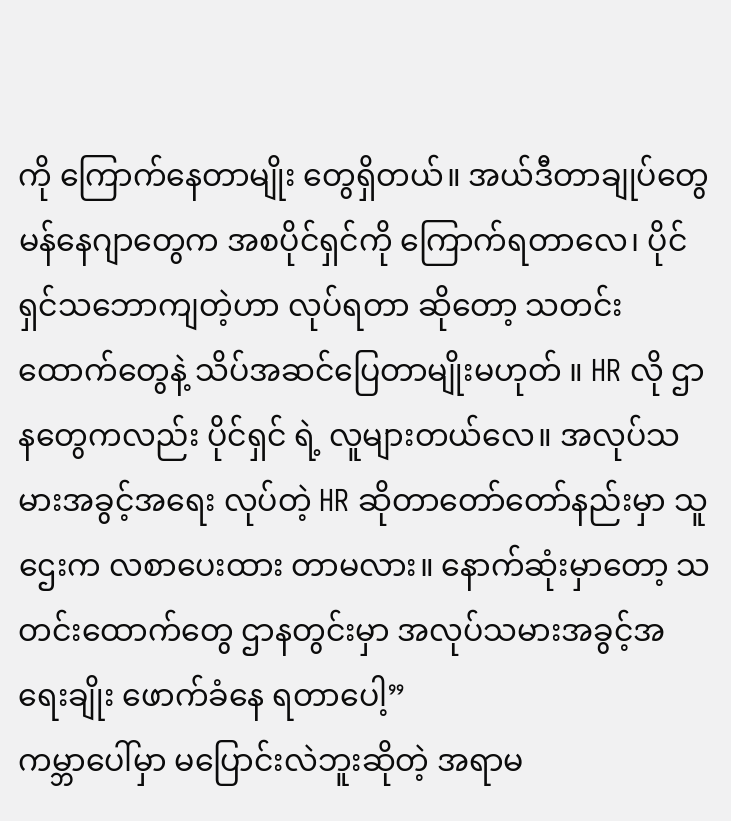ကို ကြောက်နေတာမျိုး တွေရှိတယ်။ အယ်ဒီတာချုပ်တွေ မန်နေဂျာတွေက အစပိုင်ရှင်ကို ကြောက်ရတာလေ၊ ပိုင်ရှင်သဘောကျတဲ့ဟာ လုပ်ရတာ ဆိုတော့ သတင်းထောက်တွေနဲ့ သိပ်အဆင်ပြေတာမျိုးမဟုတ် ။ HR လို ဌာနတွေကလည်း ပိုင်ရှင် ရဲ့ လူများတယ်လေ။ အလုပ်သမားအခွင့်အရေး လုပ်တဲ့ HR ဆိုတာတော်တော်နည်းမှာ သူဌေးက လစာပေးထား တာမလား။ နောက်ဆုံးမှာတော့ သတင်းထောက်တွေ ဌာနတွင်းမှာ အလုပ်သမားအခွင့်အရေးချိုး ဖောက်ခံနေ ရတာပေါ့”
ကမ္ဘာပေါ်မှာ မပြောင်းလဲဘူးဆိုတဲ့ အရာမ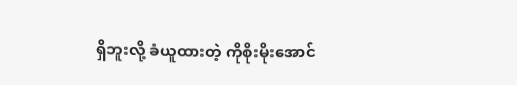ရှိဘူးလို့ ခံယူထားတဲ့ ကိုစိုးမိုးအောင်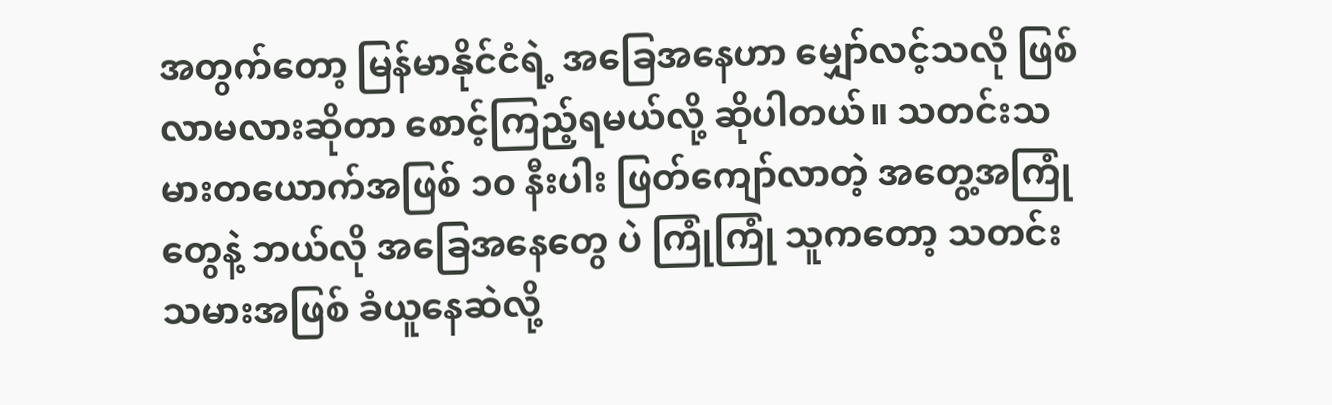အတွက်တော့ မြန်မာနိုင်ငံရဲ့ အခြေအနေဟာ မျှော်လင့်သလို ဖြစ်လာမလားဆိုတာ စောင့်ကြည့်ရမယ်လို့ ဆိုပါတယ်။ သတင်းသမားတယောက်အဖြစ် ၁၀ နီးပါး ဖြတ်ကျော်လာတဲ့ အတွေ့အကြုံတွေနဲ့ ဘယ်လို အခြေအနေတွေ ပဲ ကြုံကြုံ သူကတော့ သတင်းသမားအဖြစ် ခံယူနေဆဲလို့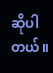ဆိုပါတယ်။